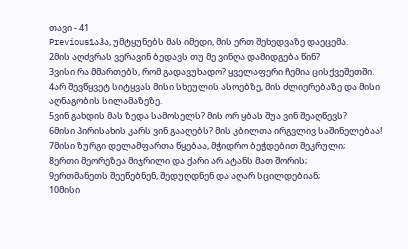თავი - 41
Previous1აჰა, უმტყუნებს მას იმედი, მის ერთ შეხედვაზე დაეცემა.
2მის აღძვრას ვერავინ ბედავს თუ მე ვინღა დამიდგება წინ?
3ვისი რა მმართებს, რომ გადავუხადო? ყველაფერი ჩემია ცისქვეშეთში.
4არ შევწყვეტ სიტყვას მისი სხეულის ასოებზე, მის ძლიერებაზე და მისი აღნაგობის სილამაზეზე.
5ვინ გახდის მას ზედა სამოსელს? მის ორ ყბას შუა ვინ შეაღწევს?
6მისი პირისახის კარს ვინ გააღებს? მის კბილთა ირგვლივ საშინელებაა!
7მისი ზურგი დელამფართა წყებაა, მჭიდრო ბეჭდებით შეკრული;
8ერთი მეორეზეა მიჯრილი და ქარი არ ატანს მათ შორის;
9ერთმანეთს შეეწებნენ, შედუღდნენ და აღარ სცილდებიან;
10მისი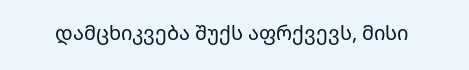დამცხიკვება შუქს აფრქვევს, მისი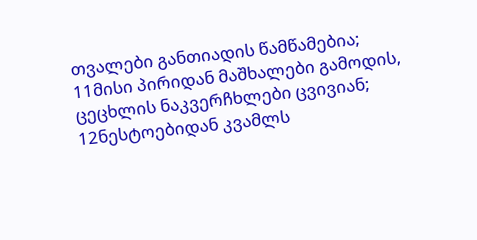თვალები განთიადის წამწამებია;
11მისი პირიდან მაშხალები გამოდის, ცეცხლის ნაკვერჩხლები ცვივიან;
12ნესტოებიდან კვამლს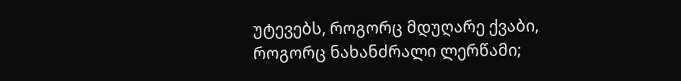უტევებს, როგორც მდუღარე ქვაბი, როგორც ნახანძრალი ლერწამი;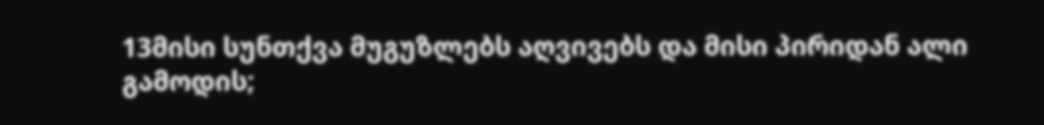13მისი სუნთქვა მუგუზლებს აღვივებს და მისი პირიდან ალი გამოდის;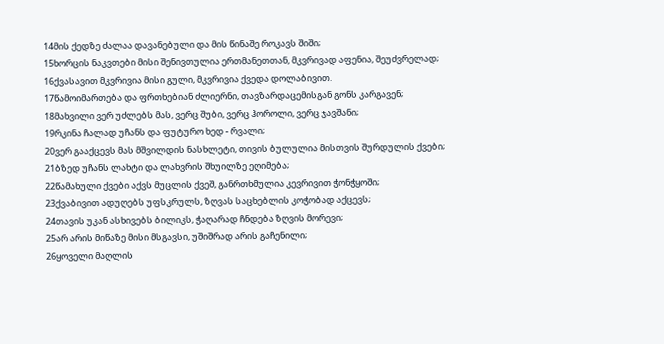14მის ქედზე ძალაა დავანებული და მის წინაშე როკავს შიში;
15ხორცის ნაკვთები მისი შენივთულია ერთმანეთთან, მკვრივად აფენია, შეუძვრელად;
16ქვასავით მკვრივია მისი გული, მკვრივია ქვედა დოლაბივით.
17წამოიმართება და ფრთხებიან ძლიერნი, თავზარდაცემისგან გონს კარგავენ;
18მახვილი ვერ უძლებს მას, ვერც შუბი, ვერც ჰოროლი, ვერც ჯავშანი;
19რკინა ჩალად უჩანს და ფუტურო ხედ - რვალი;
20ვერ გააქცევს მას მშვილდის ნასხლეტი, თივის ბულულია მისთვის შურდულის ქვები;
21ბზედ უჩანს ლახტი და ლახვრის შხუილზე ეღიმება;
22წამახული ქვები აქვს მუცლის ქვეშ, განრთხმულია კევრივით ჭონჭყოში;
23ქვაბივით ადუღებს უფსკრულს, ზღვას საცხებლის კოჭობად აქცევს;
24თავის უკან ასხივებს ბილიკს, ჭაღარად ჩნდება ზღვის მორევი;
25არ არის მიწაზე მისი მსგავსი, უშიშრად არის გაჩენილი;
26ყოველი მაღლის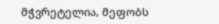მჭვრეტელია, მეფობს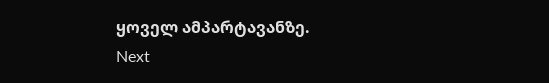ყოველ ამპარტავანზე.
Next